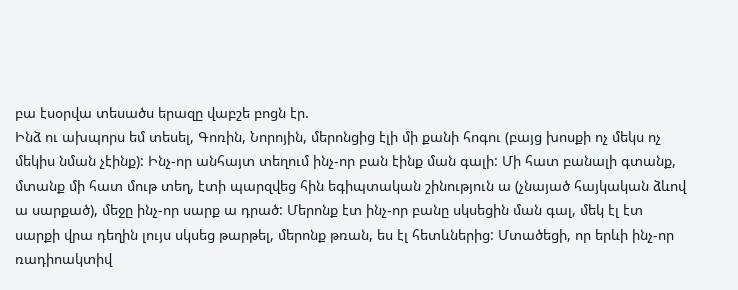բա էսօրվա տեսածս երազը վաբշե բոցն էր.
Ինձ ու ախպորս եմ տեսել, Գոռին, Նորոյին, մերոնցից էլի մի քանի հոգու (բայց խոսքի ոչ մեկս ոչ մեկիս նման չէինք): Ինչ-որ անհայտ տեղում ինչ-որ բան էինք ման գալի: Մի հատ բանալի գտանք, մտանք մի հատ մութ տեղ, էտի պարզվեց հին եգիպտական շինություն ա (չնայած հայկական ձևով ա սարքած), մեջը ինչ-որ սարք ա դրած: Մերոնք էտ ինչ-որ բանը սկսեցին ման գալ, մեկ էլ էտ սարքի վրա դեղին լույս սկսեց թարթել, մերոնք թռան, ես էլ հետևներից: Մտածեցի, որ երևի ինչ-որ ռադիոակտիվ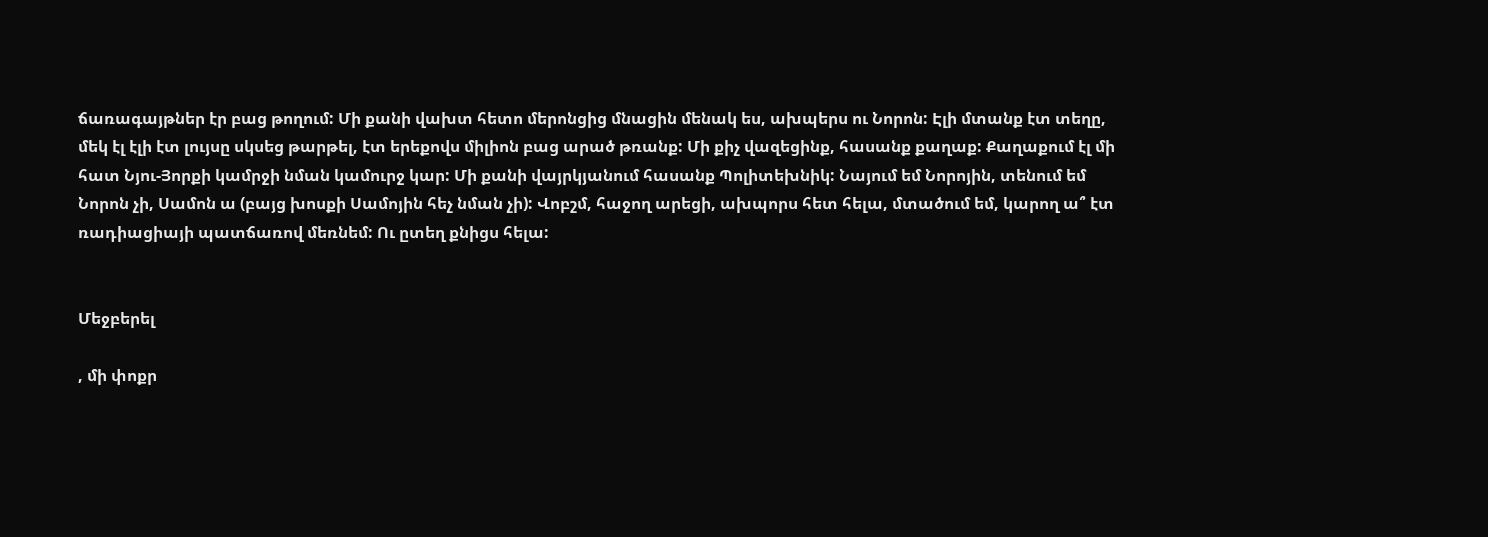ճառագայթներ էր բաց թողում: Մի քանի վախտ հետո մերոնցից մնացին մենակ ես, ախպերս ու Նորոն: Էլի մտանք էտ տեղը, մեկ էլ էլի էտ լույսը սկսեց թարթել, էտ երեքովս միլիոն բաց արած թռանք: Մի քիչ վազեցինք, հասանք քաղաք: Քաղաքում էլ մի հատ Նյու-Յորքի կամրջի նման կամուրջ կար: Մի քանի վայրկյանում հասանք Պոլիտեխնիկ: Նայում եմ Նորոյին, տենում եմ Նորոն չի, Սամոն ա (բայց խոսքի Սամոյին հեչ նման չի): Վոբշմ, հաջող արեցի, ախպորս հետ հելա, մտածում եմ, կարող ա՞ էտ ռադիացիայի պատճառով մեռնեմ: Ու ըտեղ քնիցս հելա:


Մեջբերել

, մի փոքր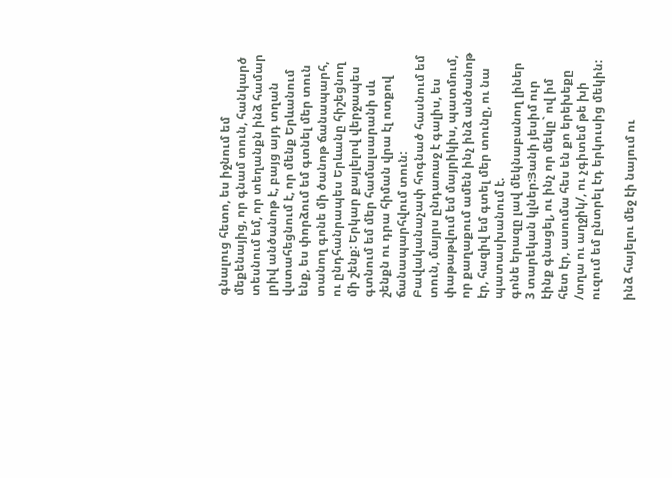գնալուց հետո, ես իջնում եմ մեքենայից, որ գնամ տուն, հանկարծ տեսնում եմ, որ տեղանքն ինձ համար լրիվ անծանոթ է, բայց այդ տղան վստահեցնում է, որ մենք Երևանում ենք, ես փորձում եմ գտնել մեր տուն տանող գոնե մի ծանոթ ճանապարհ, ու ընդհանրապես Երևանը հիշեցնող մի շենք: Երկար քայլելով վերջապես գտնում եմ մեր համալսարանի սև շենքն ու դրա հիման վրա էլ ոտքով ճանապարհվում տուն: Բավականաչափ հոգնած հասնում եմ տուն, մայրս ընդառաջ է գալիս, ես փաթաթվում եմ մայրիկիս, պատմում, որ քաղաքում ամեն ինչ ինձ անծանոթ էր, հազիվ եմ գտել մեր տունը, ու նա պատասխանում է.
գոնե երազը լավ մեկնաբանող լիներ
3 տարեկան կլներ:Յանի յեսիմ ուր էինք գնացել, ու ինչ որ մեկը` ով իմ հետ էր, ասումա հես են քո երեխեքը /տղա ու աղջիկ/, ու չգիտեմ թե խի ուզում եմ ընտրել էդ երկուսից մեկին:

ինձ հայելու մեջ էի նայում ու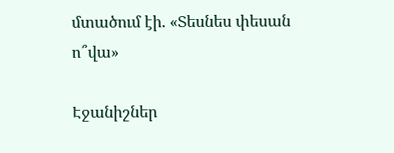մտածում էի. «Տեսնես փեսան ո՞վա»

Էջանիշներ